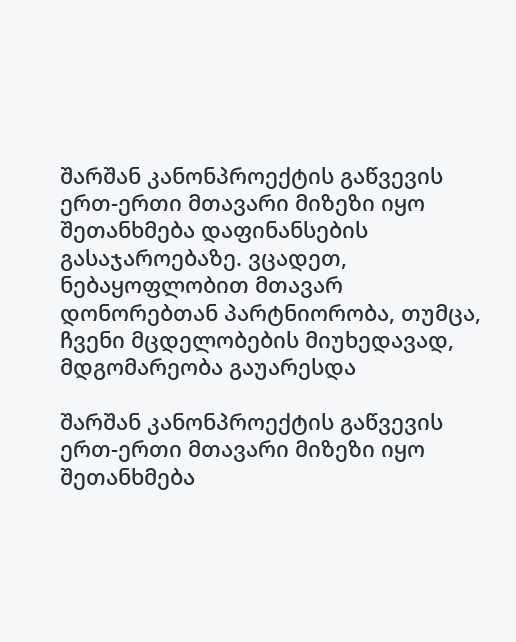შარშან კანონპროექტის გაწვევის ერთ-ერთი მთავარი მიზეზი იყო შეთანხმება დაფინანსების გასაჯაროებაზე. ვცადეთ, ნებაყოფლობით მთავარ დონორებთან პარტნიორობა, თუმცა, ჩვენი მცდელობების მიუხედავად, მდგომარეობა გაუარესდა

შარშან კანონპროექტის გაწვევის ერთ-ერთი მთავარი მიზეზი იყო შეთანხმება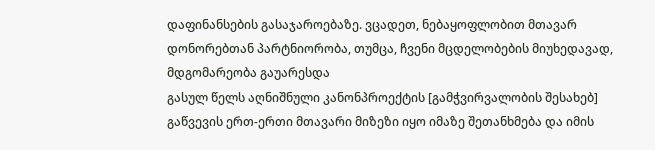დაფინანსების გასაჯაროებაზე. ვცადეთ, ნებაყოფლობით მთავარ დონორებთან პარტნიორობა, თუმცა, ჩვენი მცდელობების მიუხედავად, მდგომარეობა გაუარესდა
გასულ წელს აღნიშნული კანონპროექტის [გამჭვირვალობის შესახებ] გაწვევის ერთ-ერთი მთავარი მიზეზი იყო იმაზე შეთანხმება და იმის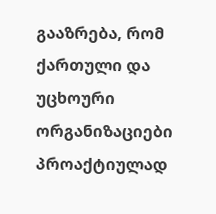გააზრება, რომ ქართული და უცხოური ორგანიზაციები პროაქტიულად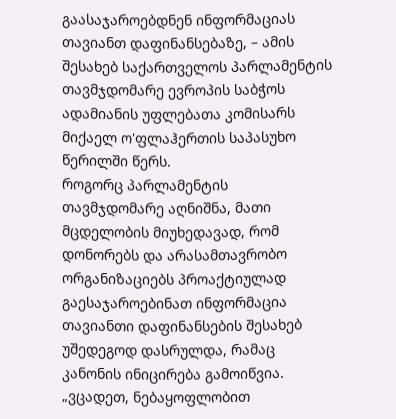გაასაჯაროებდნენ ინფორმაციას თავიანთ დაფინანსებაზე, – ამის შესახებ საქართველოს პარლამენტის თავმჯდომარე ევროპის საბჭოს ადამიანის უფლებათა კომისარს მიქაელ ო'ფლაჰერთის საპასუხო წერილში წერს.
როგორც პარლამენტის თავმჯდომარე აღნიშნა, მათი მცდელობის მიუხედავად, რომ დონორებს და არასამთავრობო ორგანიზაციებს პროაქტიულად გაესაჯაროებინათ ინფორმაცია თავიანთი დაფინანსების შესახებ უშედეგოდ დასრულდა, რამაც კანონის ინიცირება გამოიწვია.
„ვცადეთ, ნებაყოფლობით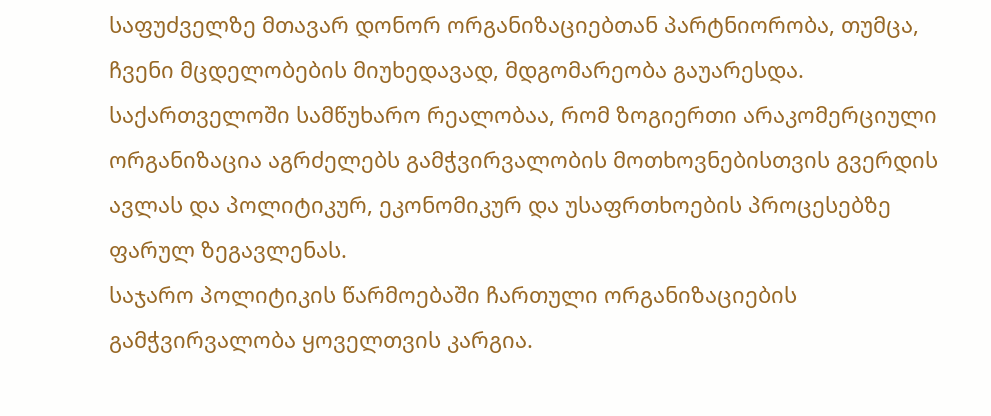საფუძველზე მთავარ დონორ ორგანიზაციებთან პარტნიორობა, თუმცა, ჩვენი მცდელობების მიუხედავად, მდგომარეობა გაუარესდა. საქართველოში სამწუხარო რეალობაა, რომ ზოგიერთი არაკომერციული ორგანიზაცია აგრძელებს გამჭვირვალობის მოთხოვნებისთვის გვერდის ავლას და პოლიტიკურ, ეკონომიკურ და უსაფრთხოების პროცესებზე ფარულ ზეგავლენას.
საჯარო პოლიტიკის წარმოებაში ჩართული ორგანიზაციების გამჭვირვალობა ყოველთვის კარგია.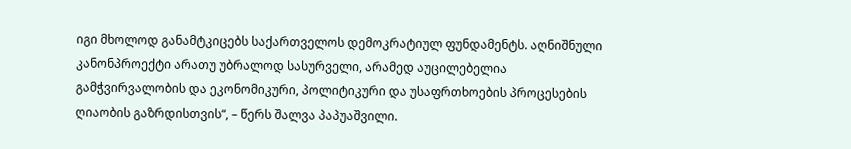იგი მხოლოდ განამტკიცებს საქართველოს დემოკრატიულ ფუნდამენტს. აღნიშნული კანონპროექტი არათუ უბრალოდ სასურველი, არამედ აუცილებელია გამჭვირვალობის და ეკონომიკური, პოლიტიკური და უსაფრთხოების პროცესების ღიაობის გაზრდისთვის“, – წერს შალვა პაპუაშვილი.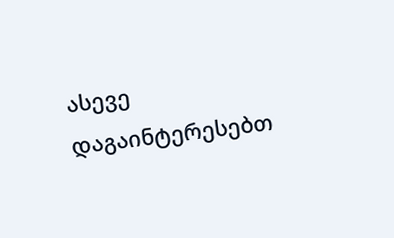ასევე დაგაინტერესებთ